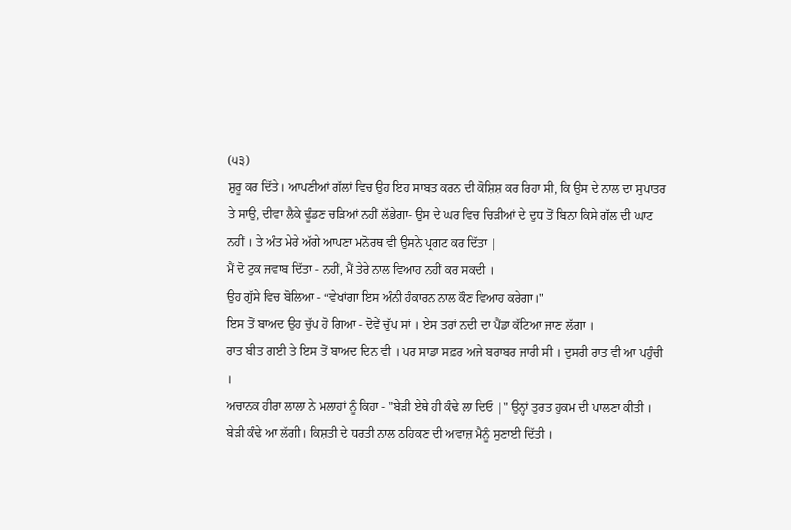(੫੩)
ਸ਼ੁਰੂ ਕਰ ਦਿੱਤੇ। ਆਪਣੀਆਂ ਗੱਲਾਂ ਵਿਚ ਉਹ ਇਹ ਸਾਬਤ ਕਰਨ ਦੀ ਕੋਸ਼ਿਸ਼ ਕਰ ਰਿਹਾ ਸੀ, ਕਿ ਉਸ ਦੇ ਨਾਲ ਦਾ ਸੁਪਾਤਰ ਤੇ ਸਾਉ, ਦੀਵਾ ਲੈਕੇ ਢੂੰਡਣ ਚੜਿਆਂ ਨਹੀਂ ਲੱਭੇਗਾ- ਉਸ ਦੇ ਘਰ ਵਿਚ ਚਿੜੀਆਂ ਦੇ ਦੁਧ ਤੋਂ ਬਿਨਾ ਕਿਸੇ ਗੱਲ ਦੀ ਘਾਟ ਨਹੀਂ । ਤੇ ਅੰਤ ਮੇਰੇ ਅੱਗੇ ਆਪਣਾ ਮਨੋਰਥ ਵੀ ਉਸਨੇ ਪ੍ਰਗਟ ਕਰ ਦਿੱਤਾ |
ਮੈਂ ਦੋ ਟੁਕ ਜਵਾਬ ਦਿੱਤਾ - ਨਹੀਂ, ਮੈਂ ਤੇਰੇ ਨਾਲ ਵਿਆਹ ਨਹੀਂ ਕਰ ਸਕਦੀ ।
ਉਹ ਗੁੱਸੇ ਵਿਚ ਬੋਲਿਆ - “ਵੇਖਾਂਗਾ ਇਸ ਅੰਨੀ ਹੰਕਾਰਨ ਨਾਲ ਕੌਣ ਵਿਆਹ ਕਰੇਗਾ।"
ਇਸ ਤੋਂ ਬਾਅਦ ਉਹ ਚੁੱਪ ਹੋ ਗਿਆ - ਦੋਵੇਂ ਚੁੱਪ ਸਾਂ । ਏਸ ਤਰਾਂ ਨਦੀ ਦਾ ਪੈਂਡਾ ਕੱਟਿਆ ਜਾਣ ਲੱਗਾ ।
ਰਾਤ ਬੀਤ ਗਈ ਤੇ ਇਸ ਤੋਂ ਬਾਅਦ ਦਿਨ ਵੀ । ਪਰ ਸਾਡਾ ਸਫ਼ਰ ਅਜੇ ਬਰਾਬਰ ਜਾਰੀ ਸੀ । ਦੁਸਰੀ ਰਾਤ ਵੀ ਆ ਪਹੁੰਚੀ ।
ਅਚਾਨਕ ਹੀਰਾ ਲਾਲਾ ਨੇ ਮਲਾਹਾਂ ਨੂੰ ਕਿਹਾ - "ਬੇੜੀ ਏਥੇ ਹੀ ਕੰਢੇ ਲਾ ਦਿਓ |" ਉਨ੍ਹਾਂ ਤੁਰਤ ਹੁਕਮ ਦੀ ਪਾਲਣਾ ਕੀਤੀ । ਬੇੜੀ ਕੰਢੇ ਆ ਲੱਗੀ। ਕਿਸ਼ਤੀ ਦੇ ਧਰਤੀ ਨਾਲ ਠਹਿਕਣ ਦੀ ਅਵਾਜ਼ ਮੈਨੂੰ ਸੁਣਾਈ ਦਿੱਤੀ ।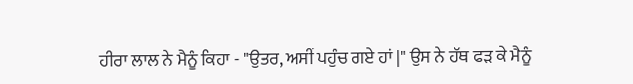ਹੀਰਾ ਲਾਲ ਨੇ ਮੈਨੂੰ ਕਿਹਾ - "ਉਤਰ, ਅਸੀਂ ਪਹੁੰਚ ਗਏ ਹਾਂ |" ਉਸ ਨੇ ਹੱਥ ਫੜ ਕੇ ਮੈਨੂੰ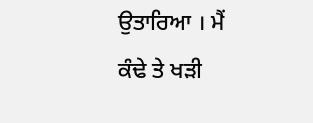ਉਤਾਰਿਆ । ਮੈਂ ਕੰਢੇ ਤੇ ਖੜੀ